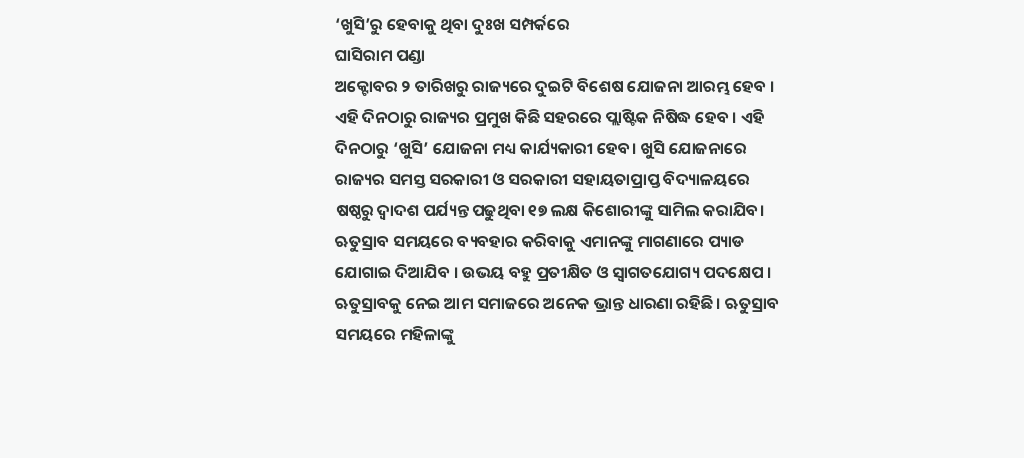‘ଖୁସି’ରୁ ହେବାକୁ ଥିବା ଦୁଃଖ ସମ୍ପର୍କରେ
ଘାସିରାମ ପଣ୍ଡା
ଅକ୍ଟୋବର ୨ ତାରିଖରୁ ରାଜ୍ୟରେ ଦୁଇଟି ବିଶେଷ ଯୋଜନା ଆରମ୍ଭ ହେବ । ଏହି ଦିନଠାରୁ ରାଜ୍ୟର ପ୍ରମୁଖ କିଛି ସହରରେ ପ୍ଲାଷ୍ଟିକ ନିଷିଦ୍ଧ ହେବ । ଏହି ଦିନଠାରୁ ‘ଖୁସି’ ଯୋଜନା ମଧ୍ୟ କାର୍ଯ୍ୟକାରୀ ହେବ। ଖୁସି ଯୋଜନାରେ ରାଜ୍ୟର ସମସ୍ତ ସରକାରୀ ଓ ସରକାରୀ ସହାୟତାପ୍ରାପ୍ତ ବିଦ୍ୟାଳୟରେ ଷଷ୍ଠରୁ ଦ୍ୱାଦଶ ପର୍ଯ୍ୟନ୍ତ ପଢୁଥିବା ୧୭ ଲକ୍ଷ କିଶୋରୀଙ୍କୁ ସାମିଲ କରାଯିବ। ଋତୁସ୍ରାବ ସମୟରେ ବ୍ୟବହାର କରିବାକୁ ଏମାନଙ୍କୁ ମାଗଣାରେ ପ୍ୟାଡ ଯୋଗାଇ ଦିଆଯିବ । ଉଭୟ ବହୁ ପ୍ରତୀକ୍ଷିତ ଓ ସ୍ୱାଗତଯୋଗ୍ୟ ପଦକ୍ଷେପ ।
ଋତୁସ୍ରାବକୁ ନେଇ ଆମ ସମାଜରେ ଅନେକ ଭ୍ରାନ୍ତ ଧାରଣା ରହିଛି। ଋତୁସ୍ରାବ ସମୟରେ ମହିଳାଙ୍କୁ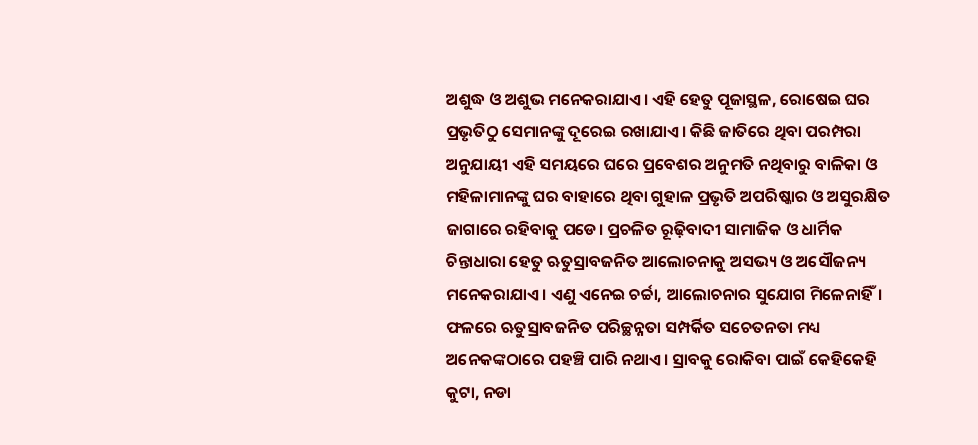ଅଶୁଦ୍ଧ ଓ ଅଶୁଭ ମନେକରାଯାଏ। ଏହି ହେତୁ ପୂଜାସ୍ଥଳ, ରୋଷେଇ ଘର ପ୍ରଭୃତିଠୁ ସେମାନଙ୍କୁ ଦୂରେଇ ରଖାଯାଏ। କିଛି ଜାତିରେ ଥିବା ପରମ୍ପରା ଅନୁଯାୟୀ ଏହି ସମୟରେ ଘରେ ପ୍ରବେଶର ଅନୁମତି ନଥିବାରୁ ବାଳିକା ଓ ମହିଳାମାନଙ୍କୁ ଘର ବାହାରେ ଥିବା ଗୁହାଳ ପ୍ରଭୃତି ଅପରିଷ୍କାର ଓ ଅସୁରକ୍ଷିତ ଜାଗାରେ ରହିବାକୁ ପଡେ। ପ୍ରଚଳିତ ରୂଢ଼ିବାଦୀ ସାମାଜିକ ଓ ଧାର୍ମିକ ଚିନ୍ତାଧାରା ହେତୁ ଋତୁସ୍ରାବଜନିତ ଆଲୋଚନାକୁ ଅସଭ୍ୟ ଓ ଅସୌଜନ୍ୟ ମନେକରାଯାଏ। ଏଣୁ ଏନେଇ ଚର୍ଚ୍ଚା, ଆଲୋଚନାର ସୁଯୋଗ ମିଳେନାହିଁ। ଫଳରେ ଋତୁସ୍ରାବଜନିତ ପରିଚ୍ଛନ୍ନତା ସମ୍ପର୍କିତ ସଚେତନତା ମଧ୍ୟ ଅନେକଙ୍କଠାରେ ପହଞ୍ଚି ପାରି ନଥାଏ। ସ୍ରାବକୁ ରୋକିବା ପାଇଁ କେହିକେହି କୁଟା, ନଡା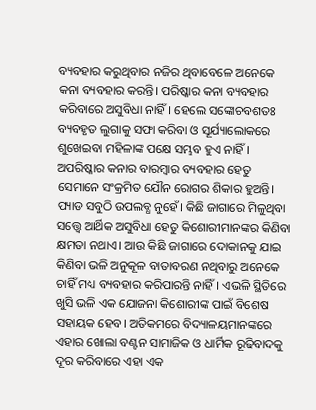ବ୍ୟବହାର କରୁଥିବାର ନଜିର ଥିବାବେଳେ ଅନେକେ କନା ବ୍ୟବହାର କରନ୍ତି। ପରିଷ୍କାର କନା ବ୍ୟବହାର କରିବାରେ ଅସୁବିଧା ନାହିଁ। ହେଲେ ସଙ୍କୋଚବଶତଃ ବ୍ୟବହୃତ ଲୁଗାକୁ ସଫା କରିବା ଓ ସୂର୍ଯ୍ୟାଲୋକରେ ଶୁଖେଇବା ମହିଳାଙ୍କ ପକ୍ଷେ ସମ୍ଭବ ହୁଏ ନାହିଁ। ଅପରିଷ୍କାର କନାର ବାରମ୍ବାର ବ୍ୟବହାର ହେତୁ ସେମାନେ ସଂକ୍ରମିତ ଯୌନ ରୋଗର ଶିକାର ହୁଅନ୍ତି। ପ୍ୟାଡ ସବୁଠି ଉପଲବ୍ଧ ନୁହେଁ। କିଛି ଜାଗାରେ ମିଳୁଥିବା ସତ୍ତ୍ବେ ଆର୍ଥିକ ଅସୁବିଧା ହେତୁ କିଶୋରୀମାନଙ୍କର କିଣିବା କ୍ଷମତା ନଥାଏ। ଆଉ କିଛି ଜାଗାରେ ଦୋକାନକୁ ଯାଇ କିଣିବା ଭଳି ଅନୁକୂଳ ବାତାବରଣ ନଥିବାରୁ ଅନେକେ ଚାହିଁ ମଧ୍ୟ ବ୍ୟବହାର କରିପାରନ୍ତି ନାହିଁ। ଏଭଳି ସ୍ଥିତିରେ ଖୁସି ଭଳି ଏକ ଯୋଜନା କିଶୋରୀଙ୍କ ପାଇଁ ବିଶେଷ ସହାୟକ ହେବ। ଅତିକମରେ ବିଦ୍ୟାଳୟମାନଙ୍କରେ ଏହାର ଖୋଲା ବଣ୍ଟନ ସାମାଜିକ ଓ ଧାର୍ମିକ ରୂଢିବାଦକୁ ଦୂର କରିବାରେ ଏହା ଏକ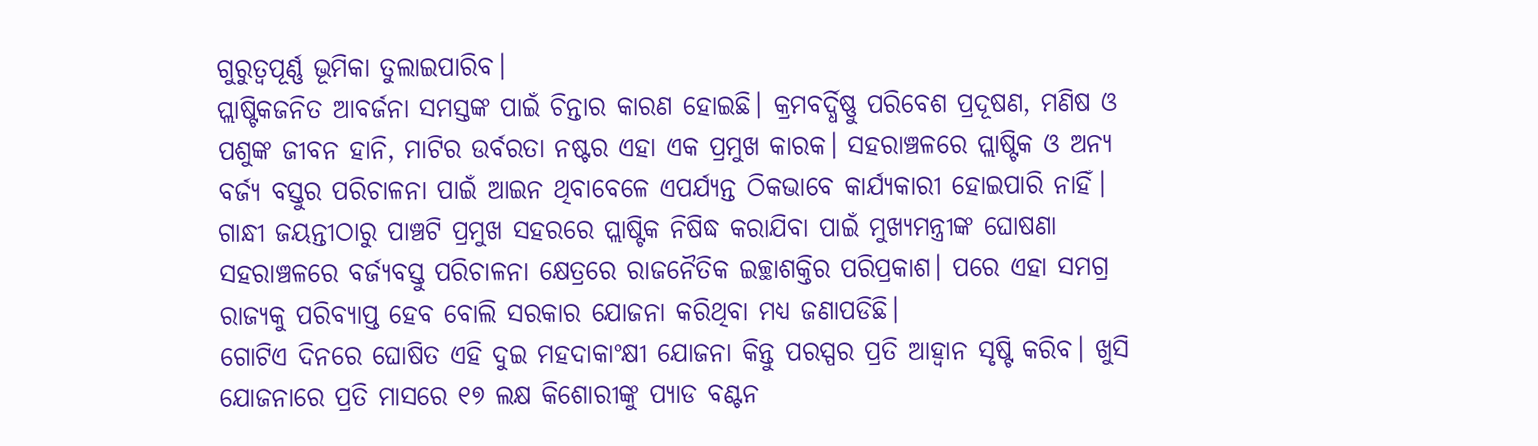ଗୁରୁତ୍ବପୂର୍ଣ୍ଣ ଭୂମିକା ତୁଲାଇପାରିବ।
ପ୍ଲାଷ୍ଟିକଜନିତ ଆବର୍ଜନା ସମସ୍ତଙ୍କ ପାଇଁ ଚିନ୍ତାର କାରଣ ହୋଇଛି। କ୍ରମବର୍ଦ୍ଧିଷ୍ଣୁ ପରିବେଶ ପ୍ରଦୂଷଣ, ମଣିଷ ଓ ପଶୁଙ୍କ ଜୀବନ ହାନି, ମାଟିର ଉର୍ବରତା ନଷ୍ଟର ଏହା ଏକ ପ୍ରମୁଖ କାରକ। ସହରାଞ୍ଚଳରେ ପ୍ଲାଷ୍ଟିକ ଓ ଅନ୍ୟ ବର୍ଜ୍ୟ ବସ୍ତୁର ପରିଚାଳନା ପାଇଁ ଆଇନ ଥିବାବେଳେ ଏପର୍ଯ୍ୟନ୍ତ ଠିକଭାବେ କାର୍ଯ୍ୟକାରୀ ହୋଇପାରି ନାହିଁ। ଗାନ୍ଧୀ ଜୟନ୍ତୀଠାରୁ ପାଞ୍ଚଟି ପ୍ରମୁଖ ସହରରେ ପ୍ଲାଷ୍ଟିକ ନିଷିଦ୍ଧ କରାଯିବା ପାଇଁ ମୁଖ୍ୟମନ୍ତ୍ରୀଙ୍କ ଘୋଷଣା ସହରାଞ୍ଚଳରେ ବର୍ଜ୍ୟବସ୍ତୁ ପରିଚାଳନା କ୍ଷେତ୍ରରେ ରାଜନୈତିକ ଇଚ୍ଛାଶକ୍ତିର ପରିପ୍ରକାଶ। ପରେ ଏହା ସମଗ୍ର ରାଜ୍ୟକୁ ପରିବ୍ୟାପ୍ତ ହେବ ବୋଲି ସରକାର ଯୋଜନା କରିଥିବା ମଧ୍ୟ ଜଣାପଡିଛି।
ଗୋଟିଏ ଦିନରେ ଘୋଷିତ ଏହି ଦୁଇ ମହଦାକାଂକ୍ଷୀ ଯୋଜନା କିନ୍ତୁ ପରସ୍ପର ପ୍ରତି ଆହ୍ୱାନ ସୃଷ୍ଟି କରିବ। ଖୁସି ଯୋଜନାରେ ପ୍ରତି ମାସରେ ୧୭ ଲକ୍ଷ କିଶୋରୀଙ୍କୁ ପ୍ୟାଡ ବଣ୍ଟନ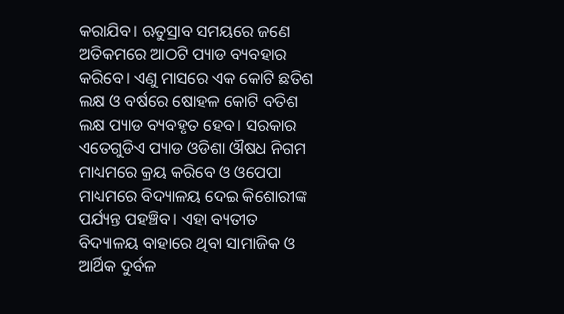କରାଯିବ। ଋତୁସ୍ରାବ ସମୟରେ ଜଣେ ଅତିକମରେ ଆଠଟି ପ୍ୟାଡ ବ୍ୟବହାର କରିବେ। ଏଣୁ ମାସରେ ଏକ କୋଟି ଛତିଶ ଲକ୍ଷ ଓ ବର୍ଷରେ ଷୋହଳ କୋଟି ବତିଶ ଲକ୍ଷ ପ୍ୟାଡ ବ୍ୟବହୃତ ହେବ। ସରକାର ଏତେଗୁଡିଏ ପ୍ୟାଡ ଓଡିଶା ଔଷଧ ନିଗମ ମାଧ୍ୟମରେ କ୍ରୟ କରିବେ ଓ ଓପେପା ମାଧ୍ୟମରେ ବିଦ୍ୟାଳୟ ଦେଇ କିଶୋରୀଙ୍କ ପର୍ଯ୍ୟନ୍ତ ପହଞ୍ଚିବ। ଏହା ବ୍ୟତୀତ ବିଦ୍ୟାଳୟ ବାହାରେ ଥିବା ସାମାଜିକ ଓ ଆର୍ଥିକ ଦୁର୍ବଳ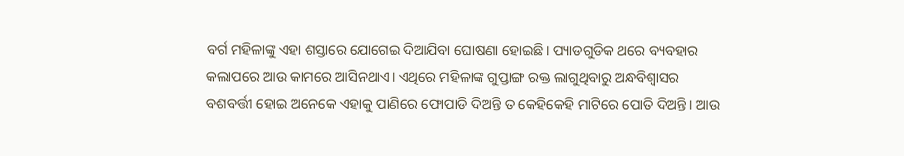ବର୍ଗ ମହିଳାଙ୍କୁ ଏହା ଶସ୍ତାରେ ଯୋଗେଇ ଦିଆଯିବା ଘୋଷଣା ହୋଇଛି। ପ୍ୟାଡଗୁଡିକ ଥରେ ବ୍ୟବହାର କଲାପରେ ଆଉ କାମରେ ଆସିନଥାଏ। ଏଥିରେ ମହିଳାଙ୍କ ଗୁପ୍ତାଙ୍ଗ ରକ୍ତ ଲାଗୁଥିବାରୁ ଅନ୍ଧବିଶ୍ୱାସର ବଶବର୍ତ୍ତୀ ହୋଇ ଅନେକେ ଏହାକୁ ପାଣିରେ ଫୋପାଡି ଦିଅନ୍ତି ତ କେହିକେହି ମାଟିରେ ପୋତି ଦିଅନ୍ତି। ଆଉ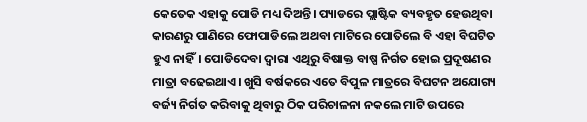କେତେକ ଏହାକୁ ପୋଡି ମଧ୍ୟ ଦିଅନ୍ତି। ପ୍ୟାଡରେ ପ୍ଲାଷ୍ଟିକ ବ୍ୟବହୃତ ହେଉଥିବା କାରଣରୁ ପାଣିରେ ଫୋପାଡିଲେ ଅଥବା ମାଟିରେ ପୋତିଲେ ବି ଏହା ବିଘଟିତ ହୁଏ ନାହିଁ। ପୋଡିଦେବା ଦ୍ୱାରା ଏଥିରୁ ବିଷାକ୍ତ ବାଷ୍ପ ନିର୍ଗତ ହୋଇ ପ୍ରଦୂଷଣର ମାତ୍ରା ବଢେଇଥାଏ। ଖୁସି ବର୍ଷକରେ ଏତେ ବିପୁଳ ମାତ୍ରରେ ବିଘଟନ ଅଯୋଗ୍ୟ ବର୍ଜ୍ୟ ନିର୍ଗତ କରିବାକୁ ଥିବାରୁ ଠିକ ପରିଚାଳନା ନକଲେ ମାଟି ଉପରେ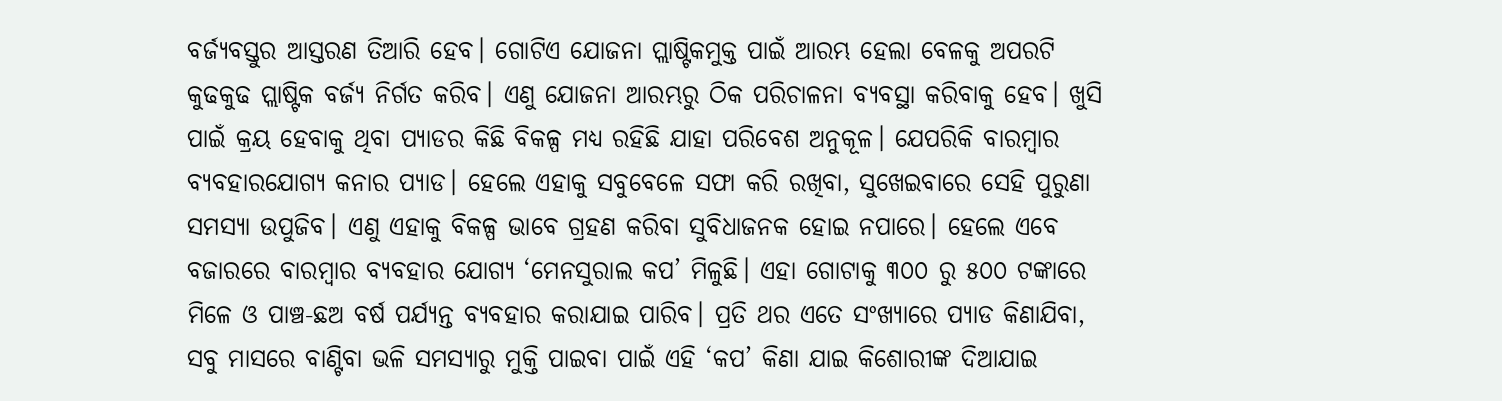ବର୍ଜ୍ୟବସ୍ତୁର ଆସ୍ତରଣ ତିଆରି ହେବ। ଗୋଟିଏ ଯୋଜନା ପ୍ଲାଷ୍ଟିକମୁକ୍ତ ପାଇଁ ଆରମ୍ଭ ହେଲା ବେଳକୁ ଅପରଟି କୁଢକୁଢ ପ୍ଲାଷ୍ଟିକ ବର୍ଜ୍ୟ ନିର୍ଗତ କରିବ। ଏଣୁ ଯୋଜନା ଆରମ୍ଭରୁ ଠିକ ପରିଚାଳନା ବ୍ୟବସ୍ଥା କରିବାକୁ ହେବ। ଖୁସି ପାଇଁ କ୍ରୟ ହେବାକୁ ଥିବା ପ୍ୟାଡର କିଛି ବିକଳ୍ପ ମଧ୍ୟ ରହିଛି ଯାହା ପରିବେଶ ଅନୁକୂଳ। ଯେପରିକି ବାରମ୍ବାର ବ୍ୟବହାରଯୋଗ୍ୟ କନାର ପ୍ୟାଡ। ହେଲେ ଏହାକୁ ସବୁବେଳେ ସଫା କରି ରଖିବା, ସୁଖେଇବାରେ ସେହି ପୁରୁଣା ସମସ୍ୟା ଉପୁଜିବ। ଏଣୁ ଏହାକୁ ବିକଳ୍ପ ଭାବେ ଗ୍ରହଣ କରିବା ସୁବିଧାଜନକ ହୋଇ ନପାରେ। ହେଲେ ଏବେ ବଜାରରେ ବାରମ୍ବାର ବ୍ୟବହାର ଯୋଗ୍ୟ ‘ମେନସୁରାଲ କପ’ ମିଳୁଛି। ଏହା ଗୋଟାକୁ ୩୦୦ ରୁ ୫୦୦ ଟଙ୍କାରେ ମିଳେ ଓ ପାଞ୍ଚ-ଛଅ ବର୍ଷ ପର୍ଯ୍ୟନ୍ତ ବ୍ୟବହାର କରାଯାଇ ପାରିବ। ପ୍ରତି ଥର ଏତେ ସଂଖ୍ୟାରେ ପ୍ୟାଡ କିଣାଯିବା, ସବୁ ମାସରେ ବାଣ୍ଟିବା ଭଳି ସମସ୍ୟାରୁ ମୁକ୍ତି ପାଇବା ପାଇଁ ଏହି ‘କପ’ କିଣା ଯାଇ କିଶୋରୀଙ୍କ ଦିଆଯାଇ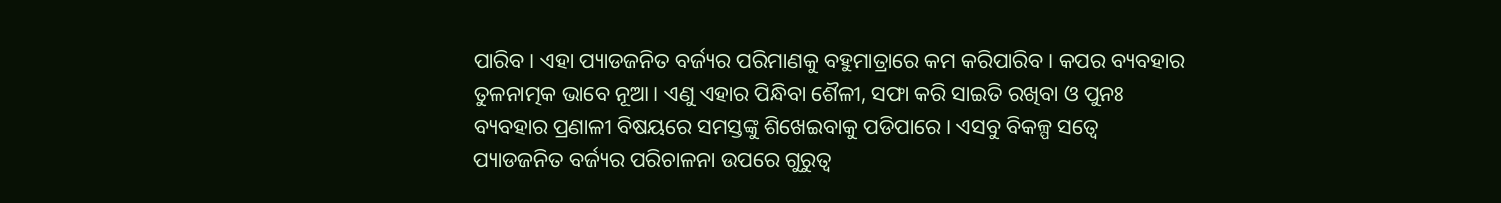ପାରିବ। ଏହା ପ୍ୟାଡଜନିତ ବର୍ଜ୍ୟର ପରିମାଣକୁ ବହୁମାତ୍ରାରେ କମ କରିପାରିବ। କପର ବ୍ୟବହାର ତୁଳନାତ୍ମକ ଭାବେ ନୂଆ। ଏଣୁ ଏହାର ପିନ୍ଧିବା ଶୈଳୀ, ସଫା କରି ସାଇତି ରଖିବା ଓ ପୁନଃ ବ୍ୟବହାର ପ୍ରଣାଳୀ ବିଷୟରେ ସମସ୍ତଙ୍କୁ ଶିଖେଇବାକୁ ପଡିପାରେ। ଏସବୁ ବିକଳ୍ପ ସତ୍ୱେ ପ୍ୟାଡଜନିତ ବର୍ଜ୍ୟର ପରିଚାଳନା ଉପରେ ଗୁରୁତ୍ୱ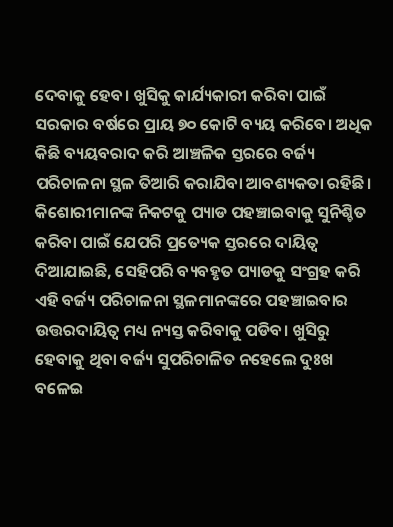ଦେବାକୁ ହେବ। ଖୁସିକୁ କାର୍ଯ୍ୟକାରୀ କରିବା ପାଇଁ ସରକାର ବର୍ଷରେ ପ୍ରାୟ ୭୦ କୋଟି ବ୍ୟୟ କରିବେ। ଅଧିକ କିଛି ବ୍ୟୟବରାଦ କରି ଆଞ୍ଚଳିକ ସ୍ତରରେ ବର୍ଜ୍ୟ ପରିଚାଳନା ସ୍ଥଳ ତିଆରି କରାଯିବା ଆବଶ୍ୟକତା ରହିଛି। କିଶୋରୀମାନଙ୍କ ନିକଟକୁ ପ୍ୟାଡ ପହଞ୍ଚାଇବାକୁ ସୁନିଶ୍ଚିତ କରିବା ପାଇଁ ଯେପରି ପ୍ରତ୍ୟେକ ସ୍ତରରେ ଦାୟିତ୍ୱ ଦିଆଯାଇଛି, ସେହିପରି ବ୍ୟବହୃତ ପ୍ୟାଡକୁ ସଂଗ୍ରହ କରି ଏହି ବର୍ଜ୍ୟ ପରିଚାଳନା ସ୍ଥଳମାନଙ୍କରେ ପହଞ୍ଚାଇବାର ଉତ୍ତରଦାୟିତ୍ୱ ମଧ୍ୟ ନ୍ୟସ୍ତ କରିବାକୁ ପଡିବ। ଖୁସିରୁ ହେବାକୁ ଥିବା ବର୍ଜ୍ୟ ସୁପରିଚାଳିତ ନହେଲେ ଦୁଃଖ ବଳେଇ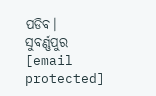ପଡିବ।
ସୁବର୍ଣ୍ଣପୁର
[email protected]